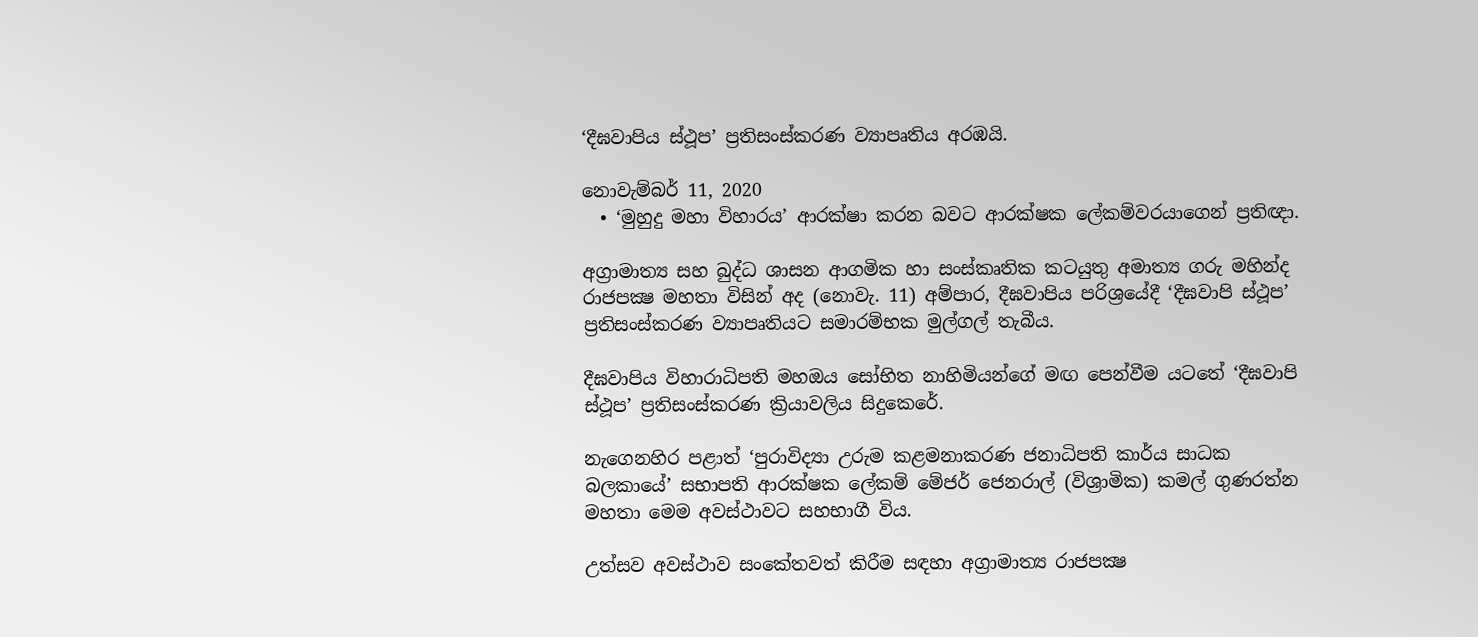‘දීඝවාපිය ස්ථූප’ ප්‍රතිසංස්කරණ ව්‍යාපෘතිය අරඹයි.

නොවැම්බර් 11, 2020
  • ‘මුහුදු මහා විහාරය’ ආරක්ෂා කරන බවට ආරක්ෂක ලේකම්වරයාගෙන් ප්‍රතිඥා.

අග්‍රාමාත්‍ය සහ බුද්ධ ශාසන ආගමික හා සංස්කෘතික කටයුතු අමාත්‍ය ගරු මහින්ද රාජපක්‍ෂ මහතා විසින් අද (නොවැ. 11) අම්පාර, දීඝවාපිය පරිශ්‍රයේදී ‘දීඝවාපි ස්ථූප’ ප්‍රතිසංස්කරණ ව්‍යාපෘතියට සමාරම්භක මුල්ගල් තැබීය.

දීඝවාපිය විහාරාධිපති මහඔය සෝභිත නාහිමියන්ගේ මඟ පෙන්වීම යටතේ ‘දීඝවාපි ස්ථූප’ ප්‍රතිසංස්කරණ ක්‍රියාවලිය සිදුකෙරේ.

නැගෙනහිර පළාත් ‘පුරාවිද්‍යා උරුම කළමනාකරණ ජනාධිපති කාර්ය සාධක බලකායේ’ සභාපති ආරක්ෂක ලේකම් මේජර් ජෙනරාල් (විශ්‍රාමික) කමල් ගුණරත්න මහතා මෙම අවස්ථාවට සහභාගී විය.

උත්සව අවස්ථාව සංකේතවත් කිරීම සඳහා අග්‍රාමාත්‍ය රාජපක්‍ෂ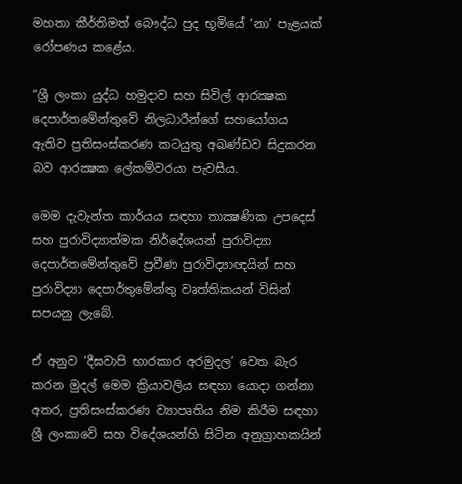මහතා කීර්තිමත් බෞද්ධ පුද භූමියේ ‘නා’ පැළයක් රෝපණය කළේය.

“ශ්‍රී ලංකා යුද්ධ හමුදාව සහ සිවිල් ආරක්‍ෂක දෙපාර්තමේන්තුවේ නිලධාරීන්ගේ සහයෝගය ඇතිව ප්‍රතිසංස්කරණ කටයුතු අඛණ්ඩව සිදුකරන බව ආරක්‍ෂක ලේකම්වරයා පැවසීය.

මෙම දැවැන්ත කාර්යය සඳහා තාක්‍ෂණික උපදෙස් සහ පුරාවිද්‍යාත්මක නිර්දේශයන් පුරාවිද්‍යා දෙපාර්තමේන්තුවේ ප්‍රවීණ පුරාවිද්‍යාඥයින් සහ පුරාවිද්‍යා දෙපාර්තුමේන්තු වෘත්තිකයන් විසින් සපයනු ලැබේ.

ඒ අනුව ‘දීඝවාපි භාරකාර අරමුදල’ වෙත බැර කරන මුදල් මෙම ක්‍රියාවලිය සඳහා යොදා ගන්නා අතර, ප්‍රතිසංස්කරණ ව්‍යාපෘතිය නිම කිරීම සඳහා ශ්‍රී ලංකාවේ සහ විදේශයන්හි සිටින අනුග්‍රාහකයින්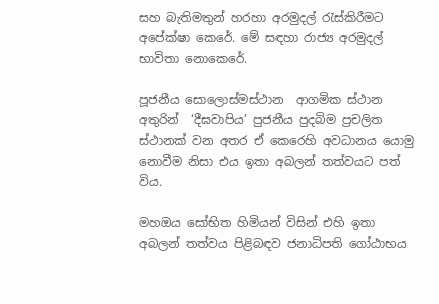සහ බැතිමතුන් හරහා අරමුදල් රැස්කිරීමට අපේක්ෂා කෙරේ. මේ සඳහා රාජ්‍ය අරමුදල් භාවිතා නොකෙරේ.

පූජනීය සොලොස්මස්ථාන  ආගමික ස්ථාන අතුරින්  ‘දීඝවාපිය’ පුජනීය පුදබිම ප්‍රචලිත ස්ථානක් වන අතර ඒ කෙරෙහි අවධානය යොමු නොවීම නිසා එය ඉතා අබලන් තත්වයට පත් විය.

මහඔය සෝභිත හිමියන් විසින් එහි ඉතා අබලන් තත්වය පිළිබඳව ජනාධිපති ගෝඨාභය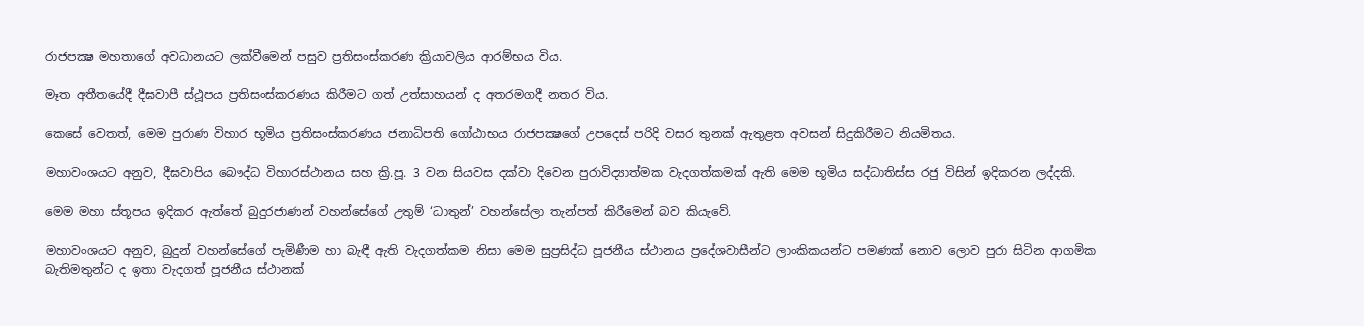රාජපක්‍ෂ මහතාගේ අවධානයට ලක්වීමෙන් පසුව ප්‍රතිසංස්කරණ ක්‍රියාවලිය ආරම්භය විය.

මෑත අතීතයේදී දීඝවාපී ස්ථූපය ප්‍රතිසංස්කරණය කිරීමට ගත් උත්සාහයන් ද අතරමගදී නතර විය.

කෙසේ වෙතත්, මෙම පුරාණ විහාර භූමිය ප්‍රතිසංස්කරණය ජනාධිපති ගෝඨාභය රාජපක්‍ෂගේ උපදෙස් පරිදි වසර තුනක් ඇතුළත අවසන් සිදුකිරීමට නියමිතය.

මහාවංශයට අනුව, දීඝවාපිය බෞද්ධ විහාරස්ථානය සහ ක්‍රි.පූ. 3 වන සියවස දක්වා දිවෙන පුරාවිද්‍යාත්මක වැදගත්කමක් ඇති මෙම භූමිය සද්ධාතිස්ස රජු විසින් ඉදිකරන ලද්දකි.

මෙම මහා ස්තූපය ඉදිකර ඇත්තේ බුදුරජාණන් වහන්සේගේ උතුම් ‘ධාතුන්’ වහන්සේලා තැන්පත් කිරීමෙන් බව කියැවේ.

මහාවංශයට අනුව, බුදුන් වහන්සේගේ පැමිණීම හා බැඳී ඇති වැදගත්කම නිසා මෙම සුප්‍රසිද්ධ පූජනීය ස්ථානය ප්‍රදේශවාසීන්ට ලාංකිකයන්ට පමණක් නොව ලොව පුරා සිටින ආගමික බැතිමතුන්ට ද ඉතා වැදගත් පූජනීය ස්ථානක්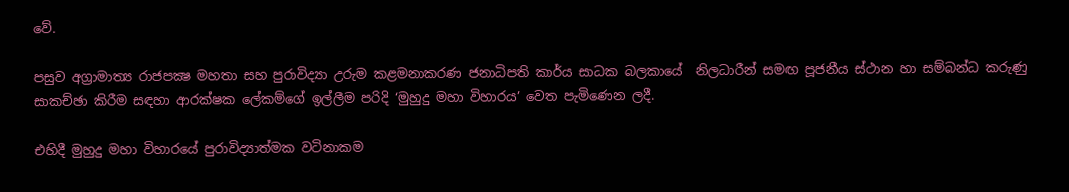වේ.

පසුව අග්‍රාමාත්‍ය රාජපක්‍ෂ මහතා සහ පුරාවිද්‍යා උරුම කළමනාකරණ ජනාධිපති කාර්ය සාධක බලකායේ  නිලධාරීන් සමඟ පූජනීය ස්ථාන හා සම්බන්ධ කරුණු සාකච්ඡා කිරීම සඳහා ආරක්ෂක ලේකම්ගේ ඉල්ලීම පරිදි ‘මුහුදු මහා විහාරය’ වෙත පැමිණෙන ලදී.

එහිදී මුහුදු මහා විහාරයේ පුරාවිද්‍යාත්මක වටිනාකම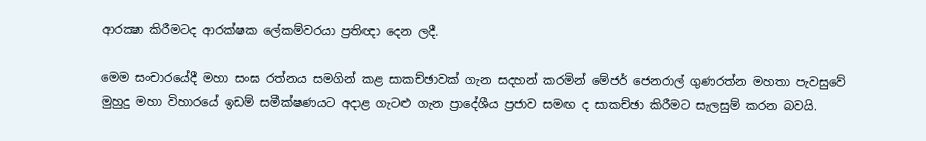ආරක්‍ෂා කිරීමටද ආරක්ෂක ලේකම්වරයා ප්‍රතිඥා දෙන ලදී.

මෙම සංචාරයේදී මහා සංඝ රත්නය සමගින් කළ සාකච්ඡාවක් ගැන සදහන් කරමින් මේජර් ජෙනරාල් ගුණරත්න මහතා පැවසුවේ  මුහුදු මහා විහාරයේ ඉඩම් සමීක්ෂණයට අදාළ ගැටළු ගැන ප්‍රාදේශීය ප්‍රජාව සමඟ ද සාකච්ඡා කිරීමට සැලසුම් කරන බවයි.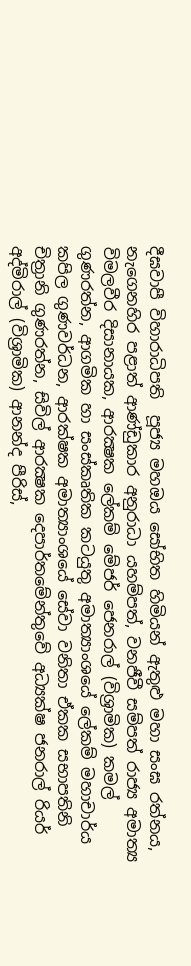දීඝවාපී විහාරාධිපති  පූජ්‍ය මහඔය සෝභිත හිමියන් ඇතුළු මහා සංඝ රත්නය, නැගෙනහිර පළාත් ආණ්ඩුකාර අනුරාධා යහම්පත්, වනජීවී සම්පත් රාජ්‍ය අමාත්‍ය විමලවීර දිසානායක, ආරක්‍ෂක ලේකම් මේජර් ජෙනරාල් (විශ්‍රාමික) කමල් ගුණරත්න, ආගමික හා සංස්කෘතික කටයුතු අමාත්‍යාංශයේ ලේකම් මහාචාර්ය කපිල ගුණවර්ධන, ආරක්ෂක අමාත්‍යාංශයේ සේවා වනිතා ඒකක සභාපතිනි  චිත්‍රානි ගුණරත්න, සිවිල් ආරක්‍ෂක දෙපාර්තමේන්තුවේ අධ්‍යක්ෂ ජනරාල් රියර් අද්මිරාල් (විශ්‍රාමික) ආනන්ද පීරිස්,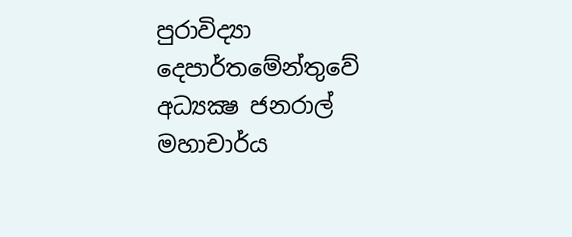පුරාවිද්‍යා දෙපාර්තමේන්තුවේ අධ්‍යක්‍ෂ ජනරාල් මහාචාර්ය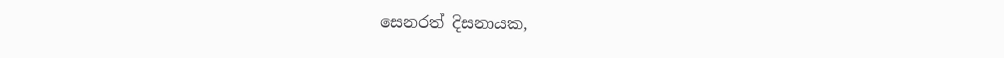සෙනරත් දිසනායක,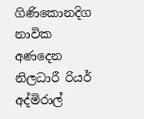ගිණිකොනදිග නාවික අණදෙන නිලධාරී රියර් අද්මිරාල්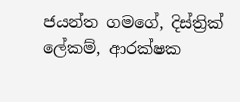ජයන්ත ගමගේ, දිස්ත්‍රික් ලේකම්, ආරක්ෂක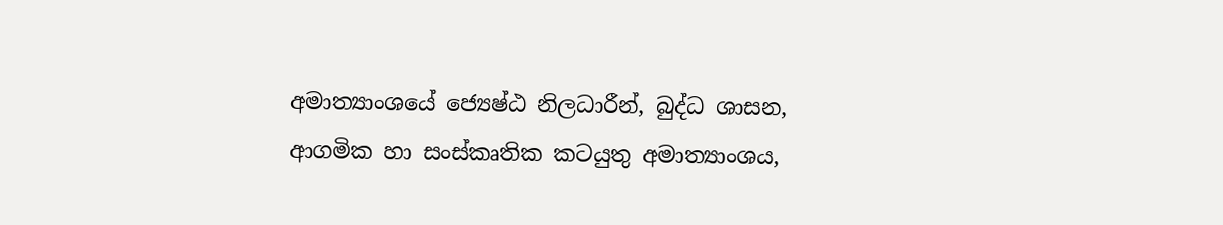අමාත්‍යාංශයේ ජ්‍යෙෂ්ඨ නිලධාරීන්, බුද්ධ ශාසන, ආගමික හා සංස්කෘතික කටයුතු අමාත්‍යාංශය,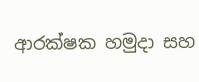ආරක්ෂක හමුදා සහ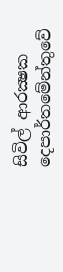සිවිල් ආරක්‍ෂක දෙපාර්තමේන්තුවේ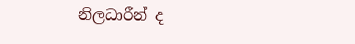නිලධාරීන් ද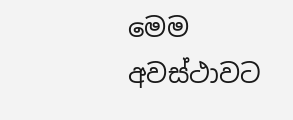මෙම අවස්ථාවට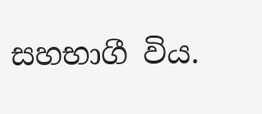සහභාගී විය.